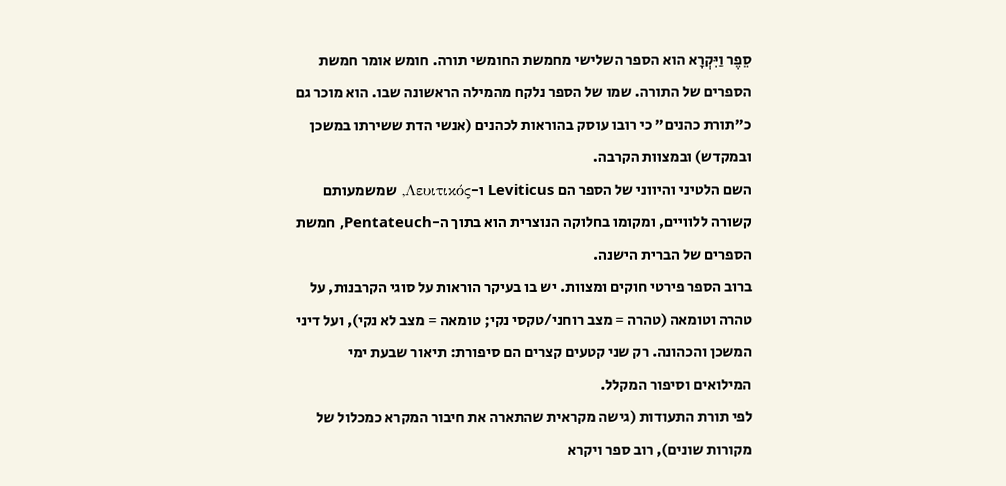סֵפֶר וַיִּקְרָא הוא הספר השלישי מחמשת החומשי תורה. חומש אומר חמשת הספרים של התורה. שמו של הספר נלקח מהמילה הראשונה שבו. הוא מוכר גם כ"תורת כהנים" כי רובו עוסק בהוראות לכהנים (אנשי הדת ששירתו במשכן ובמקדש) ובמצוות הקרבה.
השם הלטיני והיווני של הספר הם Leviticus ו-Λευιτικός, שמשמעותם קשורה ללוויים, ומקומו בחלוקה הנוצרית הוא בתוך ה-Pentateuch, חמשת הספרים של הברית הישנה.
ברוב הספר פירטי חוקים ומצוות. יש בו בעיקר הוראות על סוגי הקרבנות, על טהרה וטומאה (טהרה = מצב רוחני/טקסי נקי; טומאה = מצב לא נקי), ועל דיני המשכן והכהונה. רק שני קטעים קצרים הם סיפורת: תיאור שבעת ימי המילואים וסיפור המקלל.
לפי תורת התעודות (גישה מקראית שהתארה את חיבור המקרא כמכלול של מקורות שונים), רוב ספר ויקרא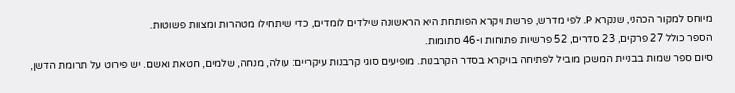מיוחס למקור הכהני, שנקרא P. לפי מדרש, פרשת ויקרא הפותחת היא הראשונה שילדים לומדים, כדי שיתחילו מטהרות ומצוות פשוטות.
הספר כולל 27 פרקים, 23 סדרים, 52 פרשיות פתוחות ו-46 סתומות.
סיום ספר שמות בבניית המשכן מוביל לפתיחה בויקרא בסדר הקרבנות. מופיעים סוגי קרבנות עיקריים: עולה, מנחה, שלמים, חטאת ואשם. יש פירוט על תרומת הדשן,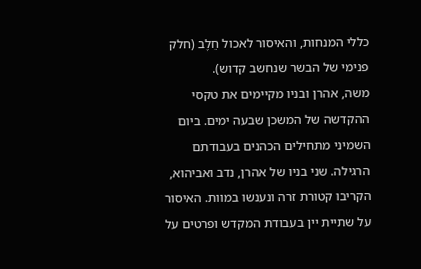כללי המנחות, והאיסור לאכול חֵלֶב (חלק פנימי של הבשר שנחשב קדוש).
משה, אהרן ובניו מקיימים את טקסי ההקדשה של המשכן שבעה ימים. ביום השמיני מתחילים הכהנים בעבודתם הרגילה. שני בניו של אהרן, נדב ואביהוא, הקריבו קטורת זרה ונענשו במוות. האיסור על שתיית יין בעבודת המקדש ופרטים על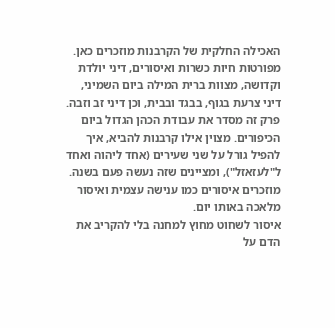האכילה החלקית של הקרבנות מוזכרים כאן.
מפורטות חיות כשרות ואיסורים, דיני יולדת וקדושה, מצוות ברית המילה ביום השמיני, דיני צרעת בגוף, בבגד ובבית, וכן דיני זב וזבה.
פרק זה מסדר את עבודת הכהן הגדול ביום הכיפורים. מצוין אילו קרבנות להביא, איך להפיל גורל על שני שעירים (אחד ליהוה ואחד ל"לעזאזל"), ומציינים שזה נעשה פעם בשנה. מוזכרים איסורים כמו ענישה עצמית ואיסור מלאכה באותו יום.
איסור לשחוט מחוץ למחנה בלי להקריב את הדם על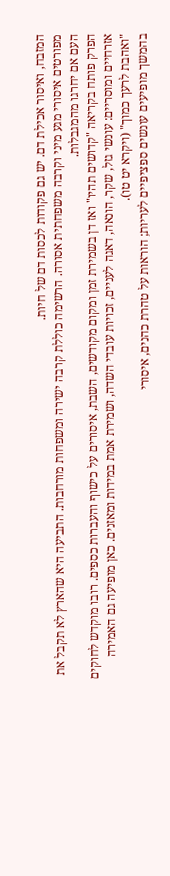המזבח, ואיסור אכילת דם. יש גם פקודות לכסות דם של חיות.
מפורטים איסורי מגע מיני וקרבה משפחתית אסורה. הרשימה כוללת קרבה ישירה ומשפחות מורחבות. התביעה היא שהארץ לא תקבל את העם אם יחרגו מהמגבלות.
הפרק פותח בקריאה "קדושים תהיו" ואז דן בשמירת זמן ומקום מקודשים, השבת, איסורים על כישוף והעברות כספים. רובו מוקדש לחוקים אזרחיים ומוסריים: עונשי גזל, שקר, הונאה, דאגה לעניים, זכויות עובדי השדה, ושמירת אמת במידות ומאזנים. כאן מופיעה גם האמירה "ואהבת לרעך כמוך" (ויקרא יט טו).
בהמשך מופיעים עונשים ספציפיים לעריות; הוראות על טהרת כהנים, איסורי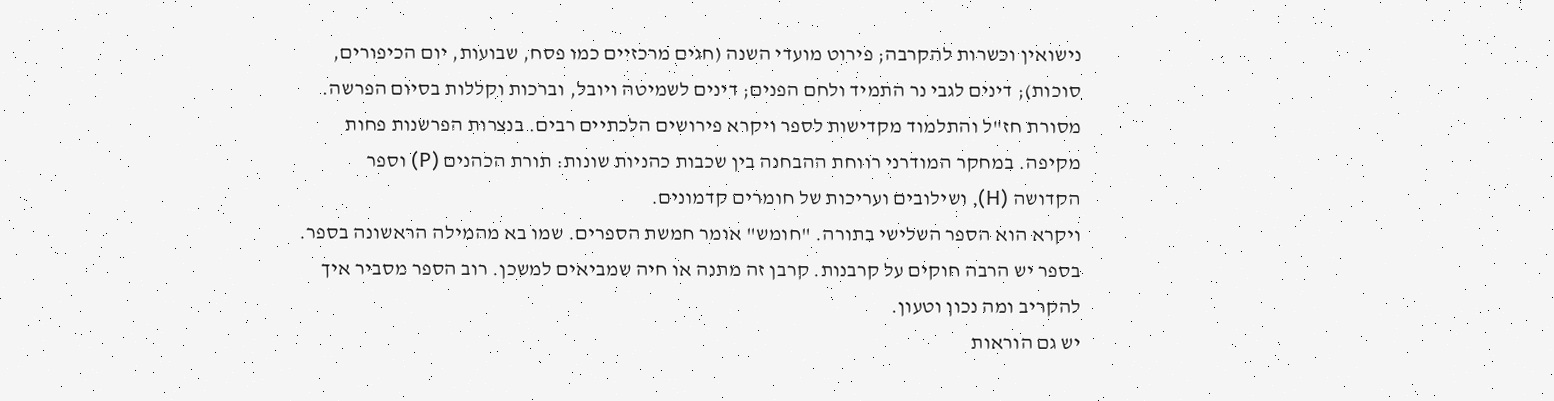נישואין וכשרות להקרבה; פירוט מועדי השנה (חגים מרכזיים כמו פסח, שבועות, יום הכיפורים, סוכות); דינים לגבי נר התמיד ולחם הפנים; דינים לשמיטה ויובל, וברכות וקללות בסיום הפרשה.
מסורת חז"ל והתלמוד מקדישות לספר ויקרא פירושים הלכתיים רבים. בנצרות הפרשנות פחות מקיפה. במחקר המודרני רווחת ההבחנה בין שכבות כהניות שונות: תורת הכהנים (P) וספר הקדושה (H), ושילובים ועריכות של חומרים קדמונים.
ויקרא הוא הספר השלישי בתורה. "חומש" אומר חמשת הספרים. שמו בא מהמילה הראשונה בספר.
בספר יש הרבה חוקים על קרבנות. קרבן זה מתנה או חיה שמביאים למשכן. רוב הספר מסביר איך להקריב ומה נכון וטעון.
יש גם הוראות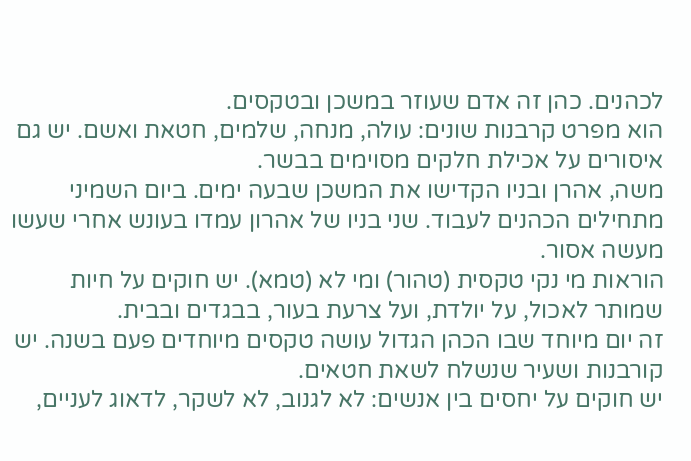לכהנים. כהן זה אדם שעוזר במשכן ובטקסים.
הוא מפרט קרבנות שונים: עולה, מנחה, שלמים, חטאת ואשם. יש גם איסורים על אכילת חלקים מסוימים בבשר.
משה, אהרן ובניו הקדישו את המשכן שבעה ימים. ביום השמיני מתחילים הכהנים לעבוד. שני בניו של אהרון עמדו בעונש אחרי שעשו מעשה אסור.
הוראות מי נקי טקסית (טהור) ומי לא (טמא). יש חוקים על חיות שמותר לאכול, על יולדת, ועל צרעת בעור, בבגדים ובבית.
זה יום מיוחד שבו הכהן הגדול עושה טקסים מיוחדים פעם בשנה. יש קורבנות ושעיר שנשלח לשאת חטאים.
יש חוקים על יחסים בין אנשים: לא לגנוב, לא לשקר, לדאוג לעניים,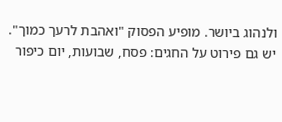ולנהוג ביושר. מופיע הפסוק "ואהבת לרעך כמוך".
יש גם פירוט על החגים: פסח, שבועות, יום כיפור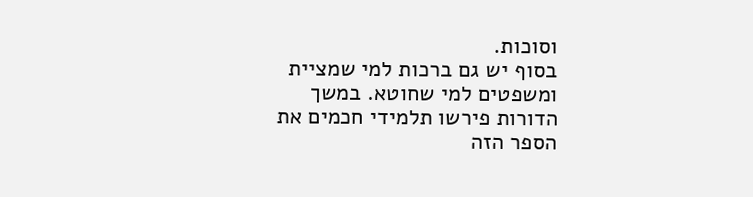וסוכות.
בסוף יש גם ברכות למי שמציית ומשפטים למי שחוטא. במשך הדורות פירשו תלמידי חכמים את הספר הזה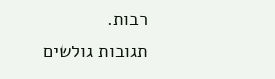רבות.
תגובות גולשים